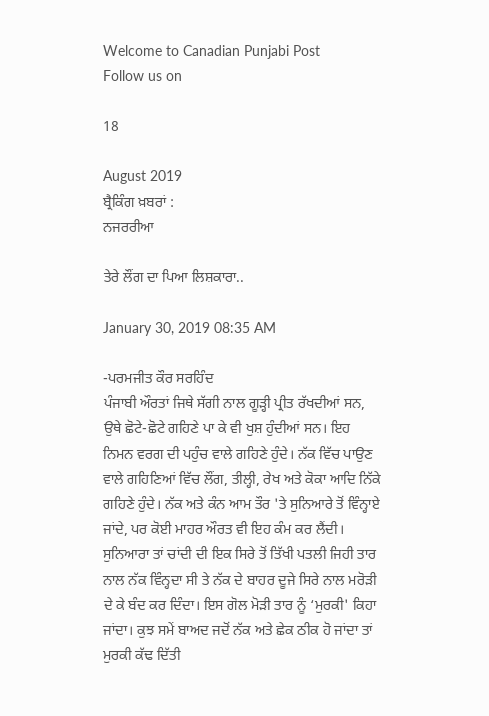Welcome to Canadian Punjabi Post
Follow us on

18

August 2019
ਬ੍ਰੈਕਿੰਗ ਖ਼ਬਰਾਂ :
ਨਜਰਰੀਆ

ਤੇਰੇ ਲੌਂਗ ਦਾ ਪਿਆ ਲਿਸ਼ਕਾਰਾ..

January 30, 2019 08:35 AM

-ਪਰਮਜੀਤ ਕੌਰ ਸਰਹਿੰਦ
ਪੰਜਾਬੀ ਔਰਤਾਂ ਜਿਥੇ ਸੱਗੀ ਨਾਲ ਗੂੜ੍ਹੀ ਪ੍ਰੀਤ ਰੱਖਦੀਆਂ ਸਨ, ਉਥੇ ਛੋਟੇ-ਛੋਟੇ ਗਹਿਣੇ ਪਾ ਕੇ ਵੀ ਖੁਸ਼ ਹੁੰਦੀਆਂ ਸਨ। ਇਹ ਨਿਮਨ ਵਰਗ ਦੀ ਪਹੁੰਚ ਵਾਲੇ ਗਹਿਣੇ ਹੁੰਦੇ। ਨੱਕ ਵਿੱਚ ਪਾਉਣ ਵਾਲੇ ਗਹਿਣਿਆਂ ਵਿੱਚ ਲੌਂਗ, ਤੀਲ੍ਹੀ, ਰੇਖ ਅਤੇ ਕੋਕਾ ਆਦਿ ਨਿੱਕੇ ਗਹਿਣੇ ਹੁੰਦੇ। ਨੱਕ ਅਤੇ ਕੰਨ ਆਮ ਤੌਰ 'ਤੇ ਸੁਨਿਆਰੇ ਤੋਂ ਵਿੰਨ੍ਹਾਏ ਜਾਂਦੇ, ਪਰ ਕੋਈ ਮਾਹਰ ਔਰਤ ਵੀ ਇਹ ਕੰਮ ਕਰ ਲੈਂਦੀ। ਸੁਨਿਆਰਾ ਤਾਂ ਚਾਂਦੀ ਦੀ ਇਕ ਸਿਰੇ ਤੋਂ ਤਿੱਖੀ ਪਤਲੀ ਜਿਹੀ ਤਾਰ ਨਾਲ ਨੱਕ ਵਿੰਨ੍ਹਦਾ ਸੀ ਤੇ ਨੱਕ ਦੇ ਬਾਹਰ ਦੂਜੇ ਸਿਰੇ ਨਾਲ ਮਰੋੜੀ ਦੇ ਕੇ ਬੰਦ ਕਰ ਦਿੰਦਾ। ਇਸ ਗੋਲ ਮੋੜੀ ਤਾਰ ਨੂੰ ‘ਮੁਰਕੀ' ਕਿਹਾ ਜਾਂਦਾ। ਕੁਝ ਸਮੇਂ ਬਾਅਦ ਜਦੋਂ ਨੱਕ ਅਤੇ ਛੇਕ ਠੀਕ ਹੋ ਜਾਂਦਾ ਤਾਂ ਮੁਰਕੀ ਕੱਢ ਦਿੱਤੀ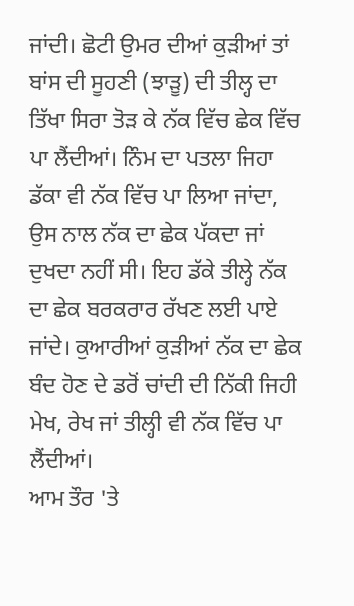ਜਾਂਦੀ। ਛੋਟੀ ਉਮਰ ਦੀਆਂ ਕੁੜੀਆਂ ਤਾਂ ਬਾਂਸ ਦੀ ਸੂਹਣੀ (ਝਾੜੂ) ਦੀ ਤੀਲ੍ਹ ਦਾ ਤਿੱਖਾ ਸਿਰਾ ਤੋੜ ਕੇ ਨੱਕ ਵਿੱਚ ਛੇਕ ਵਿੱਚ ਪਾ ਲੈਂਦੀਆਂ। ਨਿੰਮ ਦਾ ਪਤਲਾ ਜਿਹਾ ਡੱਕਾ ਵੀ ਨੱਕ ਵਿੱਚ ਪਾ ਲਿਆ ਜਾਂਦਾ, ਉਸ ਨਾਲ ਨੱਕ ਦਾ ਛੇਕ ਪੱਕਦਾ ਜਾਂ ਦੁਖਦਾ ਨਹੀਂ ਸੀ। ਇਹ ਡੱਕੇ ਤੀਲ੍ਹੇ ਨੱਕ ਦਾ ਛੇਕ ਬਰਕਰਾਰ ਰੱਖਣ ਲਈ ਪਾਏ ਜਾਂਦੇ। ਕੁਆਰੀਆਂ ਕੁੜੀਆਂ ਨੱਕ ਦਾ ਛੇਕ ਬੰਦ ਹੋਣ ਦੇ ਡਰੋਂ ਚਾਂਦੀ ਦੀ ਨਿੱਕੀ ਜਿਹੀ ਮੇਖ, ਰੇਖ ਜਾਂ ਤੀਲ੍ਹੀ ਵੀ ਨੱਕ ਵਿੱਚ ਪਾ ਲੈਂਦੀਆਂ।
ਆਮ ਤੌਰ 'ਤੇ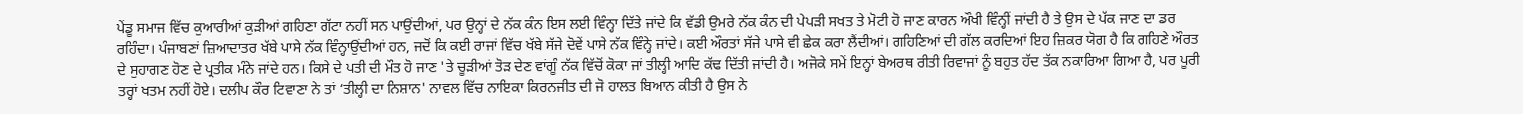ਪੇਂਡੂ ਸਮਾਜ ਵਿੱਚ ਕੁਆਰੀਆਂ ਕੁੜੀਆਂ ਗਹਿਣਾ ਗੱਟਾ ਨਹੀਂ ਸਨ ਪਾਉਂਦੀਆਂ, ਪਰ ਉਨ੍ਹਾਂ ਦੇ ਨੱਕ ਕੰਨ ਇਸ ਲਈ ਵਿੰਨ੍ਹਾ ਦਿੱਤੇ ਜਾਂਦੇ ਕਿ ਵੱਡੀ ਉਮਰੇ ਨੱਕ ਕੰਨ ਦੀ ਪੇਪੜੀ ਸਖਤ ਤੇ ਮੋਟੀ ਹੋ ਜਾਣ ਕਾਰਨ ਔਖੀ ਵਿੰਨ੍ਹੀਂ ਜਾਂਦੀ ਹੈ ਤੇ ਉਸ ਦੇ ਪੱਕ ਜਾਣ ਦਾ ਡਰ ਰਹਿੰਦਾ। ਪੰਜਾਬਣਾਂ ਜ਼ਿਆਦਾਤਰ ਖੱਬੇ ਪਾਸੇ ਨੱਕ ਵਿੰਨ੍ਹਾਉਂਦੀਆਂ ਹਨ, ਜਦੋਂ ਕਿ ਕਈ ਰਾਜਾਂ ਵਿੱਚ ਖੱਬੇ ਸੱਜੇ ਦੋਵੇਂ ਪਾਸੇ ਨੱਕ ਵਿੰਨ੍ਹੇ ਜਾਂਦੇ। ਕਈ ਔਰਤਾਂ ਸੱਜੇ ਪਾਸੇ ਵੀ ਛੇਕ ਕਰਾ ਲੈਂਦੀਆਂ। ਗਹਿਣਿਆਂ ਦੀ ਗੱਲ ਕਰਦਿਆਂ ਇਹ ਜ਼ਿਕਰ ਯੋਗ ਹੈ ਕਿ ਗਹਿਣੇ ਔਰਤ ਦੇ ਸੁਹਾਗਣ ਹੋਣ ਦੇ ਪ੍ਰਤੀਕ ਮੰਨੇ ਜਾਂਦੇ ਹਨ। ਕਿਸੇ ਦੇ ਪਤੀ ਦੀ ਮੌਤ ਹੋ ਜਾਣ 'ਤੇ ਚੂੜੀਆਂ ਤੋੜ ਦੇਣ ਵਾਂਗੂੰ ਨੱਕ ਵਿੱਚੋਂ ਕੋਕਾ ਜਾਂ ਤੀਲ੍ਹੀ ਆਦਿ ਕੱਢ ਦਿੱਤੀ ਜਾਂਦੀ ਹੈ। ਅਜੋਕੇ ਸਮੇਂ ਇਨ੍ਹਾਂ ਬੇਅਰਥ ਰੀਤੀ ਰਿਵਾਜਾਂ ਨੂੰ ਬਹੁਤ ਹੱਦ ਤੱਕ ਨਕਾਰਿਆ ਗਿਆ ਹੈ, ਪਰ ਪੂਰੀ ਤਰ੍ਹਾਂ ਖਤਮ ਨਹੀਂ ਹੋਏ। ਦਲੀਪ ਕੌਰ ਟਿਵਾਣਾ ਨੇ ਤਾਂ ‘ਤੀਲ੍ਹੀ ਦਾ ਨਿਸ਼ਾਨ' ਨਾਵਲ ਵਿੱਚ ਨਾਇਕਾ ਕਿਰਨਜੀਤ ਦੀ ਜੋ ਹਾਲਤ ਬਿਆਨ ਕੀਤੀ ਹੈ ਉਸ ਨੇ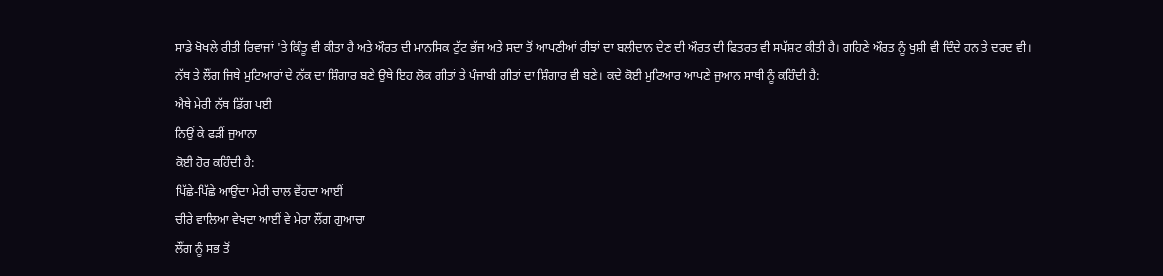ਸਾਡੇ ਖੋਖਲੇ ਰੀਤੀ ਰਿਵਾਜਾਂ 'ਤੇ ਕਿੰਤੂ ਵੀ ਕੀਤਾ ਹੈ ਅਤੇ ਔਰਤ ਦੀ ਮਾਨਸਿਕ ਟੁੱਟ ਭੱਜ ਅਤੇ ਸਦਾ ਤੋਂ ਆਪਣੀਆਂ ਰੀਝਾਂ ਦਾ ਬਲੀਦਾਨ ਦੇਣ ਦੀ ਔਰਤ ਦੀ ਫਿਤਰਤ ਵੀ ਸਪੱਸ਼ਟ ਕੀਤੀ ਹੈ। ਗਹਿਣੇ ਔਰਤ ਨੂੰ ਖੁਸ਼ੀ ਵੀ ਦਿੰਦੇ ਹਨ ਤੇ ਦਰਦ ਵੀ।
ਨੱਥ ਤੇ ਲੌਂਗ ਜਿਥੇ ਮੁਟਿਆਰਾਂ ਦੇ ਨੱਕ ਦਾ ਸ਼ਿੰਗਾਰ ਬਣੇ ਉਥੇ ਇਹ ਲੋਕ ਗੀਤਾਂ ਤੇ ਪੰਜਾਬੀ ਗੀਤਾਂ ਦਾ ਸ਼ਿੰਗਾਰ ਵੀ ਬਣੇ। ਕਦੇ ਕੋਈ ਮੁਟਿਆਰ ਆਪਣੇ ਜੁਆਨ ਸਾਥੀ ਨੂੰ ਕਹਿੰਦੀ ਹੈ:
ਐਥੇ ਮੇਰੀ ਨੱਥ ਡਿੱਗ ਪਈ
ਨਿਉਂ ਕੇ ਫੜੀਂ ਜੁਆਨਾ
ਕੋਈ ਹੋਰ ਕਹਿੰਦੀ ਹੈ:
ਪਿੱਛੇ-ਪਿੱਛੇ ਆਉਂਦਾ ਮੇਰੀ ਚਾਲ ਵੇਂਹਦਾ ਆਈਂ
ਚੀਰੇ ਵਾਲਿਆ ਵੇਖਦਾ ਆਈਂ ਵੇ ਮੇਰਾ ਲੌਂਗ ਗੁਆਚਾ
ਲੌਂਗ ਨੂੰ ਸਭ ਤੋਂ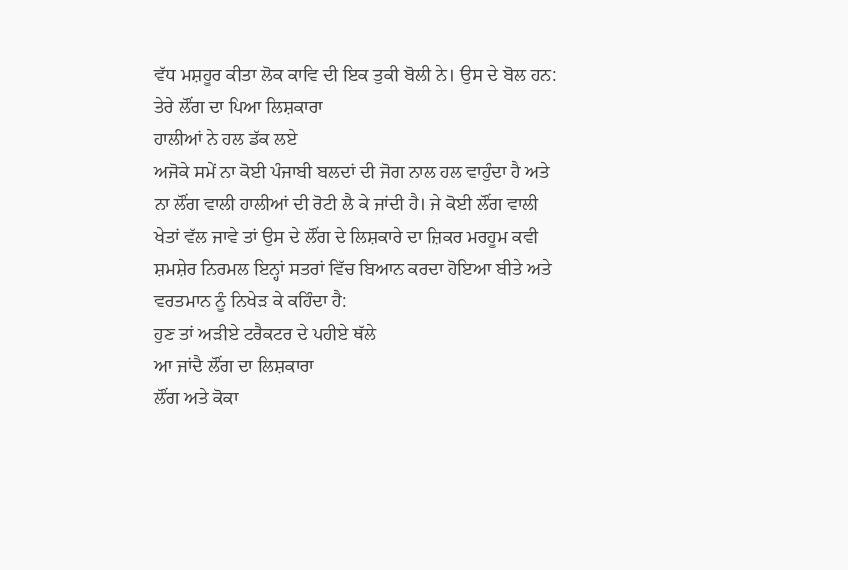ਵੱਧ ਮਸ਼ਹੂਰ ਕੀਤਾ ਲੋਕ ਕਾਵਿ ਦੀ ਇਕ ਤੁਕੀ ਬੋਲੀ ਨੇ। ਉਸ ਦੇ ਬੋਲ ਹਨ:
ਤੇਰੇ ਲੌਂਗ ਦਾ ਪਿਆ ਲਿਸ਼ਕਾਰਾ
ਹਾਲੀਆਂ ਨੇ ਹਲ ਡੱਕ ਲਏ
ਅਜੋਕੇ ਸਮੇਂ ਨਾ ਕੋਈ ਪੰਜਾਬੀ ਬਲਦਾਂ ਦੀ ਜੋਗ ਨਾਲ ਹਲ ਵਾਹੁੰਦਾ ਹੈ ਅਤੇ ਨਾ ਲੌਂਗ ਵਾਲੀ ਹਾਲੀਆਂ ਦੀ ਰੋਟੀ ਲੈ ਕੇ ਜਾਂਦੀ ਹੈ। ਜੇ ਕੋਈ ਲੌਂਗ ਵਾਲੀ ਖੇਤਾਂ ਵੱਲ ਜਾਵੇ ਤਾਂ ਉਸ ਦੇ ਲੌਂਗ ਦੇ ਲਿਸ਼ਕਾਰੇ ਦਾ ਜ਼ਿਕਰ ਮਰਹੂਮ ਕਵੀ ਸ਼ਮਸ਼ੇਰ ਨਿਰਮਲ ਇਨ੍ਹਾਂ ਸਤਰਾਂ ਵਿੱਚ ਬਿਆਨ ਕਰਦਾ ਹੋਇਆ ਬੀਤੇ ਅਤੇ ਵਰਤਮਾਨ ਨੂੰ ਨਿਖੇੜ ਕੇ ਕਹਿੰਦਾ ਹੈ:
ਹੁਣ ਤਾਂ ਅੜੀਏ ਟਰੈਕਟਰ ਦੇ ਪਹੀਏ ਥੱਲੇ
ਆ ਜਾਂਦੈ ਲੌਂਗ ਦਾ ਲਿਸ਼ਕਾਰਾ
ਲੌਂਗ ਅਤੇ ਕੋਕਾ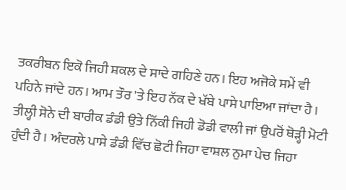ਤਕਰੀਬਨ ਇਕੋ ਜਿਹੀ ਸ਼ਕਲ ਦੇ ਸਾਦੇ ਗਹਿਣੇ ਹਨ। ਇਹ ਅਜੋਕੇ ਸਮੇਂ ਵੀ ਪਹਿਨੇ ਜਾਂਦੇ ਹਨ। ਆਮ ਤੌਰ 'ਤੇ ਇਹ ਨੱਕ ਦੇ ਖੱਬੇ ਪਾਸੇ ਪਾਇਆ ਜਾਂਦਾ ਹੈ। ਤੀਲ੍ਹੀ ਸੋਨੇ ਦੀ ਬਾਰੀਕ ਡੰਡੀ ਉਤੇ ਨਿੱਕੀ ਜਿਹੀ ਡੋਡੀ ਵਾਲੀ ਜਾਂ ਉਪਰੋਂ ਥੋੜ੍ਹੀ ਮੋਟੀ ਹੁੰਦੀ ਹੈ। ਅੰਦਰਲੇ ਪਾਸੇ ਡੰਡੀ ਵਿੱਚ ਛੋਟੀ ਜਿਹਾ ਵਾਸ਼ਲ ਨੁਮਾ ਪੇਚ ਜਿਹਾ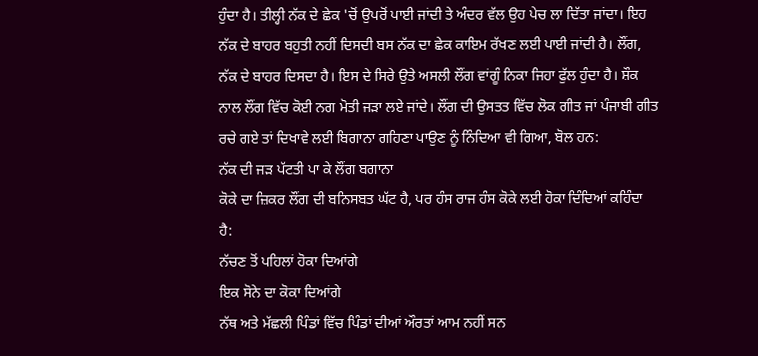ਹੁੰਦਾ ਹੈ। ਤੀਲ੍ਹੀ ਨੱਕ ਦੇ ਛੇਕ 'ਚੋਂ ਉਪਰੋਂ ਪਾਈ ਜਾਂਦੀ ਤੇ ਅੰਦਰ ਵੱਲ ਉਹ ਪੇਚ ਲਾ ਦਿੱਤਾ ਜਾਂਦਾ। ਇਹ ਨੱਕ ਦੇ ਬਾਹਰ ਬਹੁਤੀ ਨਹੀਂ ਦਿਸਦੀ ਬਸ ਨੱਕ ਦਾ ਛੇਕ ਕਾਇਮ ਰੱਖਣ ਲਈ ਪਾਈ ਜਾਂਦੀ ਹੈ। ਲੌਂਗ, ਨੱਕ ਦੇ ਬਾਹਰ ਦਿਸਦਾ ਹੈ। ਇਸ ਦੇ ਸਿਰੇ ਉਤੇ ਅਸਲੀ ਲੌਂਗ ਵਾਂਗੂੰ ਨਿਕਾ ਜਿਹਾ ਫੁੱਲ ਹੁੰਦਾ ਹੈ। ਸ਼ੌਕ ਨਾਲ ਲੌਂਗ ਵਿੱਚ ਕੋਈ ਨਗ ਮੋਤੀ ਜੜਾ ਲਏ ਜਾਂਦੇ। ਲੌਂਗ ਦੀ ਉਸਤਤ ਵਿੱਚ ਲੋਕ ਗੀਤ ਜਾਂ ਪੰਜਾਬੀ ਗੀਤ ਰਚੇ ਗਏ ਤਾਂ ਦਿਖਾਵੇ ਲਈ ਬਿਗਾਨਾ ਗਹਿਣਾ ਪਾਉਣ ਨੂੰ ਨਿੰਦਿਆ ਵੀ ਗਿਆ, ਬੋਲ ਹਨ:
ਨੱਕ ਦੀ ਜੜ ਪੱਟਤੀ ਪਾ ਕੇ ਲੌਂਗ ਬਗਾਨਾ
ਕੋਕੇ ਦਾ ਜ਼ਿਕਰ ਲੌਂਗ ਦੀ ਬਨਿਸਬਤ ਘੱਟ ਹੈ, ਪਰ ਹੰਸ ਰਾਜ ਹੰਸ ਕੋਕੇ ਲਈ ਹੋਕਾ ਦਿੰਦਿਆਂ ਕਹਿੰਦਾ ਹੈ:
ਨੱਚਣ ਤੋਂ ਪਹਿਲਾਂ ਹੋਕਾ ਦਿਆਂਗੇ
ਇਕ ਸੋਨੇ ਦਾ ਕੋਕਾ ਦਿਆਂਗੇ
ਨੱਥ ਅਤੇ ਮੱਛਲੀ ਪਿੰਡਾਂ ਵਿੱਚ ਪਿੰਡਾਂ ਦੀਆਂ ਔਰਤਾਂ ਆਮ ਨਹੀਂ ਸਨ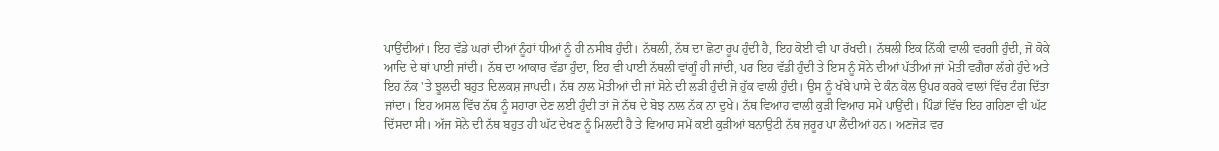ਪਾਉਂਦੀਆਂ। ਇਹ ਵੱਡੇ ਘਰਾਂ ਦੀਆਂ ਨੂੰਹਾਂ ਧੀਆਂ ਨੂੰ ਹੀ ਨਸੀਬ ਹੁੰਦੀ। ਨੱਥਲੀ, ਨੱਥ ਦਾ ਛੋਟਾ ਰੂਪ ਹੁੰਦੀ ਹੈ, ਇਹ ਕੋਈ ਵੀ ਪਾ ਰੱਖਦੀ। ਨੱਥਲੀ ਇਕ ਨਿੱਕੀ ਵਾਲੀ ਵਰਗੀ ਹੁੰਦੀ, ਜੋ ਕੋਕੇ ਆਦਿ ਦੇ ਥਾਂ ਪਾਈ ਜਾਂਦੀ। ਨੱਥ ਦਾ ਆਕਾਰ ਵੱਡਾ ਹੁੰਦਾ, ਇਹ ਵੀ ਪਾਈ ਨੱਥਲੀ ਵਾਂਗੂੰ ਹੀ ਜਾਂਦੀ, ਪਰ ਇਹ ਵੱਡੀ ਹੁੰਦੀ ਤੇ ਇਸ ਨੂੰ ਸੋਨੇ ਦੀਆਂ ਪੱਤੀਆਂ ਜਾਂ ਮੋਤੀ ਵਗੈਰਾ ਲੱਗੇ ਹੁੰਦੇ ਅਤੇ ਇਹ ਨੱਕ 'ਤੇ ਝੂਲਦੀ ਬਹੁਤ ਦਿਲਕਸ਼ ਜਾਪਦੀ। ਨੱਥ ਨਾਲ ਮੋਤੀਆਂ ਦੀ ਜਾਂ ਸੋਨੇ ਦੀ ਲੜੀ ਹੁੰਦੀ ਜੋ ਹੁੱਕ ਵਾਲੀ ਹੁੰਦੀ। ਉਸ ਨੂੰ ਖੱਬੇ ਪਾਸੇ ਦੇ ਕੰਨ ਕੋਲ ਉਪਰ ਕਰਕੇ ਵਾਲਾਂ ਵਿੱਚ ਟੰਗ ਦਿੱਤਾ ਜਾਂਦਾ। ਇਹ ਅਸਲ ਵਿੱਚ ਨੱਥ ਨੂੰ ਸਹਾਰਾ ਦੇਣ ਲਈ ਹੁੰਦੀ ਤਾਂ ਜੋ ਨੱਥ ਦੇ ਬੋਝ ਨਾਲ ਨੱਕ ਨਾ ਦੁਖੇ। ਨੱਥ ਵਿਆਹ ਵਾਲੀ ਕੁੜੀ ਵਿਆਹ ਸਮੇਂ ਪਾਉਂਦੀ। ਪਿੰਡਾਂ ਵਿੱਚ ਇਹ ਗਹਿਣਾ ਵੀ ਘੱਟ ਦਿੱਸਦਾ ਸੀ। ਅੱਜ ਸੋਨੇ ਦੀ ਨੱਥ ਬਹੁਤ ਹੀ ਘੱਟ ਦੇਖਣ ਨੂੰ ਮਿਲਦੀ ਹੈ ਤੇ ਵਿਆਹ ਸਮੇਂ ਕਈ ਕੁੜੀਆਂ ਬਨਾਉਟੀ ਨੱਥ ਜ਼ਰੂਰ ਪਾ ਲੈਂਦੀਆਂ ਹਨ। ਅਣਜੋੜ ਵਰ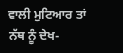ਵਾਲੀ ਮੁਟਿਆਰ ਤਾਂ ਨੱਥ ਨੂੰ ਦੇਖ-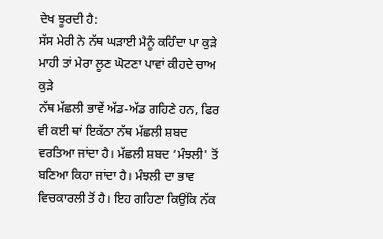ਦੇਖ ਝੂਰਦੀ ਹੈ:
ਸੱਸ ਮੇਰੀ ਨੇ ਨੱਥ ਘੜਾਈ ਮੈਨੂੰ ਕਹਿੰਦਾ ਪਾ ਕੁੜੇ
ਮਾਹੀ ਤਾਂ ਮੇਰਾ ਲੂਣ ਘੋਟਣਾ ਪਾਵਾਂ ਕੀਹਦੇ ਚਾਅ ਕੁੜੇ
ਨੱਥ ਮੱਛਲੀ ਭਾਵੇਂ ਅੱਡ-ਅੱਡ ਗਹਿਣੇ ਹਨ, ਫਿਰ ਵੀ ਕਈ ਥਾਂ ਇਕੱਠਾ ਨੱਥ ਮੱਛਲੀ ਸ਼ਬਦ ਵਰਤਿਆ ਜਾਂਦਾ ਹੈ। ਮੱਛਲੀ ਸ਼ਬਦ ‘ਮੰਝਲੀ' ਤੋਂ ਬਣਿਆ ਕਿਹਾ ਜਾਂਦਾ ਹੈ। ਮੰਝਲੀ ਦਾ ਭਾਵ ਵਿਚਕਾਰਲੀ ਤੋਂ ਹੈ। ਇਹ ਗਹਿਣਾ ਕਿਉਂਕਿ ਨੱਕ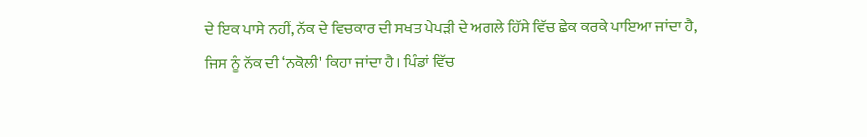ਦੇ ਇਕ ਪਾਸੇ ਨਹੀਂ, ਨੱਕ ਦੇ ਵਿਚਕਾਰ ਦੀ ਸਖਤ ਪੇਪੜੀ ਦੇ ਅਗਲੇ ਹਿੱਸੇ ਵਿੱਚ ਛੇਕ ਕਰਕੇ ਪਾਇਆ ਜਾਂਦਾ ਹੈ, ਜਿਸ ਨੂੰ ਨੱਕ ਦੀ ‘ਨਕੋਲੀ' ਕਿਹਾ ਜਾਂਦਾ ਹੈ। ਪਿੰਡਾਂ ਵਿੱਚ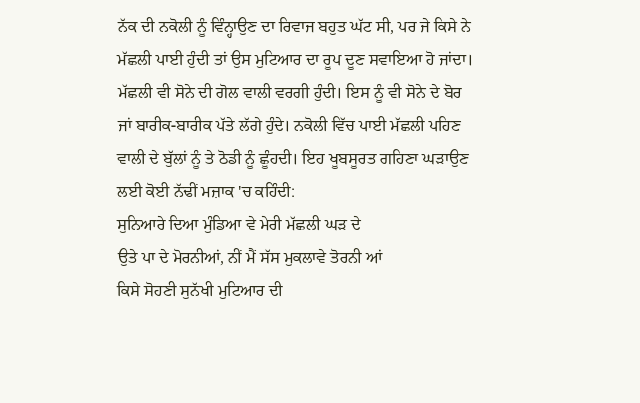ਨੱਕ ਦੀ ਨਕੋਲੀ ਨੂੰ ਵਿੰਨ੍ਹਾਉਣ ਦਾ ਰਿਵਾਜ ਬਹੁਤ ਘੱਟ ਸੀ, ਪਰ ਜੇ ਕਿਸੇ ਨੇ ਮੱਛਲੀ ਪਾਈ ਹੁੰਦੀ ਤਾਂ ਉਸ ਮੁਟਿਆਰ ਦਾ ਰੂਪ ਦੂਣ ਸਵਾਇਆ ਹੋ ਜਾਂਦਾ। ਮੱਛਲੀ ਵੀ ਸੋਨੇ ਦੀ ਗੋਲ ਵਾਲੀ ਵਰਗੀ ਹੁੰਦੀ। ਇਸ ਨੂੰ ਵੀ ਸੋਨੇ ਦੇ ਬੋਰ ਜਾਂ ਬਾਰੀਕ-ਬਾਰੀਕ ਪੱਤੇ ਲੱਗੇ ਹੁੰਦੇ। ਨਕੋਲੀ ਵਿੱਚ ਪਾਈ ਮੱਛਲੀ ਪਹਿਣ ਵਾਲੀ ਦੇ ਬੁੱਲਾਂ ਨੂੰ ਤੇ ਠੋਡੀ ਨੂੰ ਛੂੰਹਦੀ। ਇਹ ਖੂਬਸੂਰਤ ਗਹਿਣਾ ਘੜਾਉਣ ਲਈ ਕੋਈ ਨੱਢੀਂ ਮਜ਼ਾਕ 'ਚ ਕਹਿੰਦੀ:
ਸੁਨਿਆਰੇ ਦਿਆ ਮੁੰਡਿਆ ਵੇ ਮੇਰੀ ਮੱਛਲੀ ਘੜ ਦੇ
ਉਤੇ ਪਾ ਦੇ ਮੋਰਨੀਆਂ, ਨੀਂ ਮੈਂ ਸੱਸ ਮੁਕਲਾਵੇ ਤੋਰਨੀ ਆਂ
ਕਿਸੇ ਸੋਹਣੀ ਸੁਨੱਖੀ ਮੁਟਿਆਰ ਦੀ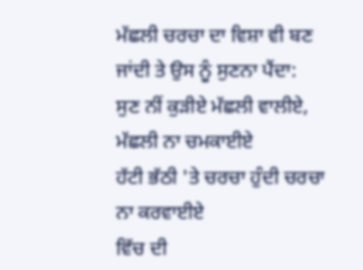ਮੱਛਲੀ ਚਰਚਾ ਦਾ ਵਿਸ਼ਾ ਵੀ ਬਣ ਜਾਂਦੀ ਤੇ ਉਸ ਨੂੰ ਸੁਣਨਾ ਪੈਂਦਾ:
ਸੁਣ ਨੀਂ ਕੁੜੀਏ ਮੱਛਲੀ ਵਾਲੀਏ, ਮੱਛਲੀ ਨਾ ਚਮਕਾਈਏ
ਹੱਟੀ ਭੱਠੀ 'ਤੇ ਚਰਚਾ ਹੁੰਦੀ ਚਰਚਾ ਨਾ ਕਰਵਾਈਏ
ਵਿੱਚ ਦੀ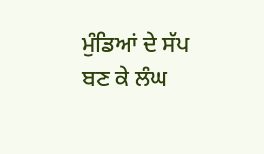ਮੁੰਡਿਆਂ ਦੇ ਸੱਪ ਬਣ ਕੇ ਲੰਘ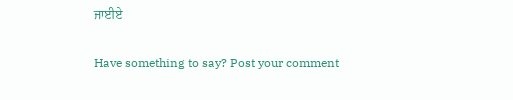ਜਾਈਏ

Have something to say? Post your comment